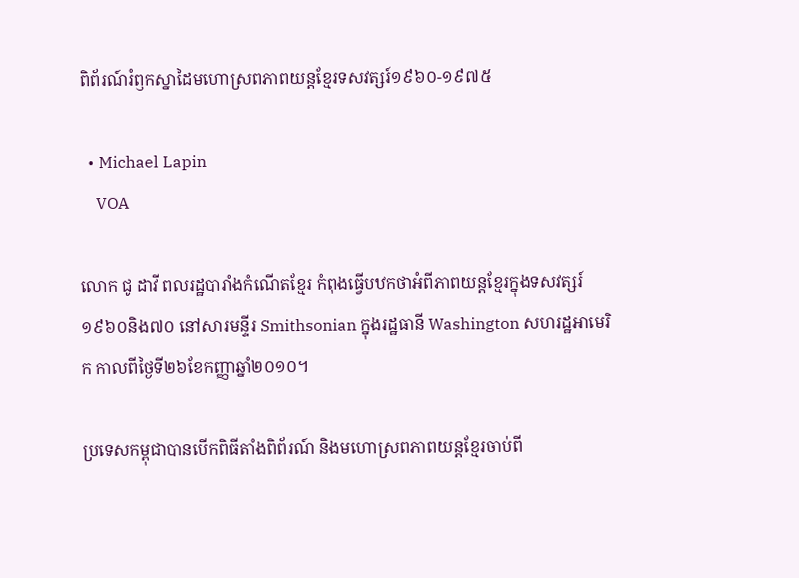ពិព័រណ៍រំឭកស្នាដៃមហោស្រពភាពយន្តខ្មែរទសវត្សរ៍១៩៦០-១៩៧៥

  • Michael Lapin
    VOA

លោក ជូ ដាវី ពលរដ្ឋបារាំងកំណើតខ្មែរ កំពុងធ្វើបឋកថាអំពីភាពយន្តខ្មែរក្នុងទសវត្សរ៍១៩៦០និង៧០ នៅសារមន្ទីរ Smithsonian ក្នុងរដ្ឋធានី Washington សហរដ្ឋអាមេរិក កាលពីថ្ងៃទី២៦ខែកញ្ញាឆ្នាំ២០១០។

ប្រទេសកម្ពុជាបានបើកពិធីតាំងពិព័រណ៍ និងមហោស្រពភាពយន្តខ្មែរចាប់ពី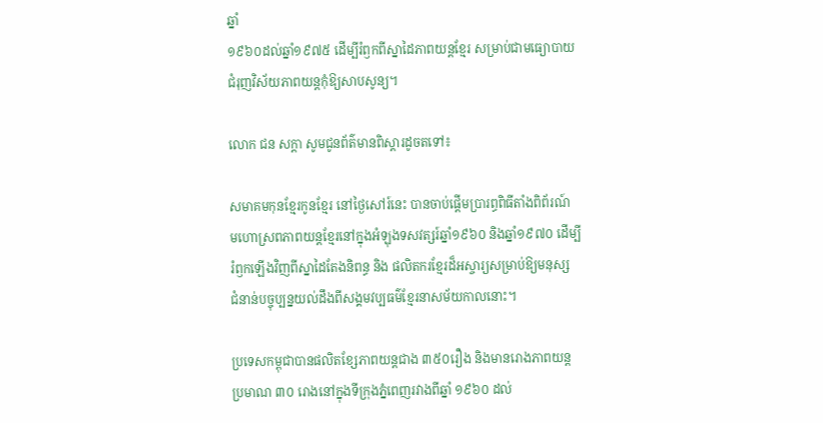ឆ្នាំ
១៩៦០ដល់ឆ្នាំ១៩៧៥ ដើម្បីរំឭកពីស្នាដៃភាពយន្តខ្មែរ សម្រាប់ជាមធ្យោបាយ
ជំរុញវិស័យភាពយន្តកុំឱ្យសាបសូន្យ។

លោក ជន សក្តា សូមជូនព័ត៌មានពិស្តារដូចតទៅ៖

សមាគមកុនខ្មែរកូនខ្មែរ នៅថ្ងៃសៅរ៍នេះ បានចាប់ផ្តើមប្រារព្ធពិធីតាំងពិព័រណ៍
មហោស្រពភាពយន្តខ្មែរនៅក្នុងអំឡុងទសវត្សរ៍ឆ្នាំ១៩៦០ និងឆ្នាំ១៩៧០ ដើម្បី
រំឭកឡើងវិញពីស្នាដៃតែងនិពន្ធ និង ផលិតករខ្មែរដ៏អស្ចារ្យសម្រាប់ឱ្យមនុស្ស
ជំនាន់បច្ចុប្បន្នយល់ដឹងពីសង្គមវប្បធម៌ខ្មែរនាសម័យកាលនោះ។

ប្រទេសកម្ពុជាបានផលិតខ្សែភាពយន្តជាង ៣៥០រឿង និងមានរោងភាពយន្ត
ប្រមាណ ៣០ រោងនៅក្នុងទីក្រុងភ្នំពេញរវាងពីឆ្នាំ ១៩៦០ ដល់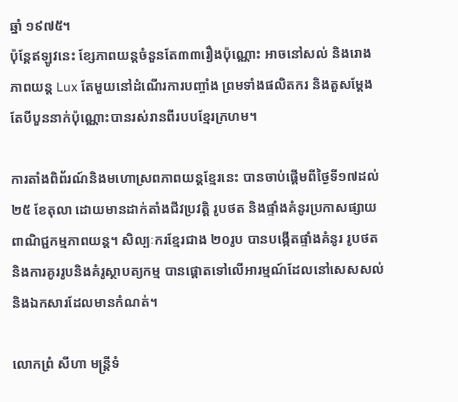ឆ្នាំ ១៩៧៥។
ប៉ុន្តែឥឡូវនេះ ខ្សែភាពយន្តចំនួនតែ៣៣រឿងប៉ុណ្ណោះ អាចនៅសល់ និងរោង
ភាពយន្ត Lux តែមួយនៅដំណើរការបញ្ចាំង ព្រមទាំងផលិតករ និងតួសម្តែង
តែបីបួននាក់ប៉ុណ្ណោះបានរស់រានពីរបបខ្មែរក្រហម។

ការតាំងពិព័រណ៍និងមហោស្រពភាពយន្តខ្មែរនេះ បានចាប់ផ្តើមពីថ្ងៃទី១៧ដល់
២៥ ខែតុលា ដោយមានដាក់តាំងជីវប្រវត្តិ រូបថត និងផ្ទាំងគំនូរប្រកាសផ្សាយ
ពាណិជ្ជកម្មភាពយន្ត។ សិល្បៈករខ្មែរជាង ២០រូប បានបង្កើតផ្ទាំងគំនូរ រូបថត
និងការគូររូបនិងគំរូស្ថាបត្យកម្ម បានផ្តោតទៅលើអារម្មណ៍ដែលនៅសេសសល់
និងឯកសារដែលមានកំណត់។

លោកព្រំ សីហា មន្ត្រីទំ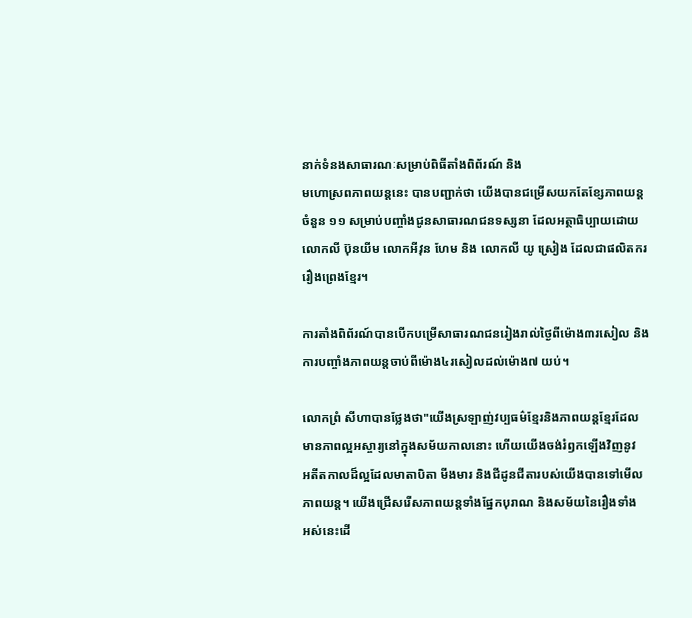នាក់ទំនងសាធារណៈសម្រាប់ពិធីតាំងពិព័រណ៍ និង
មហោស្រពភាពយន្តនេះ បានបញ្ជាក់ថា យើងបានជម្រើសយកតែខ្សែភាពយន្ត
ចំនួន ១១ សម្រាប់បញ្ចាំងជូនសាធារណជនទស្សនា ដែលអត្ថាធិប្បាយដោយ
លោកលី ប៊ុនយីម លោកអីវុន ហែម និង លោកលី យូ ស្រៀង ដែលជាផលិតករ
រឿងព្រេងខ្មែរ។

ការតាំងពិព័រណ៍បានបើកបម្រើសាធារណជនរៀងរាល់ថ្ងៃពីម៉ោង៣រសៀល និង
ការបញ្ចាំងភាពយន្តចាប់ពីម៉ោង៤រសៀលដល់ម៉ោង៧ យប់។

លោកព្រំ សីហាបានថ្លែងថា"យើងស្រឡាញ់វប្បធម៌ខ្មែរនិងភាពយន្តខ្មែរដែល
មានភាពល្អអស្ចារ្យនៅក្នុងសម័យកាលនោះ ហើយយើងចង់រំឭកឡើងវិញនូវ
អតីតកាលដ៏ល្អដែលមាតាបិតា មីងមារ និងជីដូនជីតារបស់យើងបានទៅមើល
ភាពយន្ត។ យើងជ្រើសរើសភាពយន្តទាំងផ្នែកបុរាណ និងសម័យនៃរឿងទាំង
អស់នេះដើ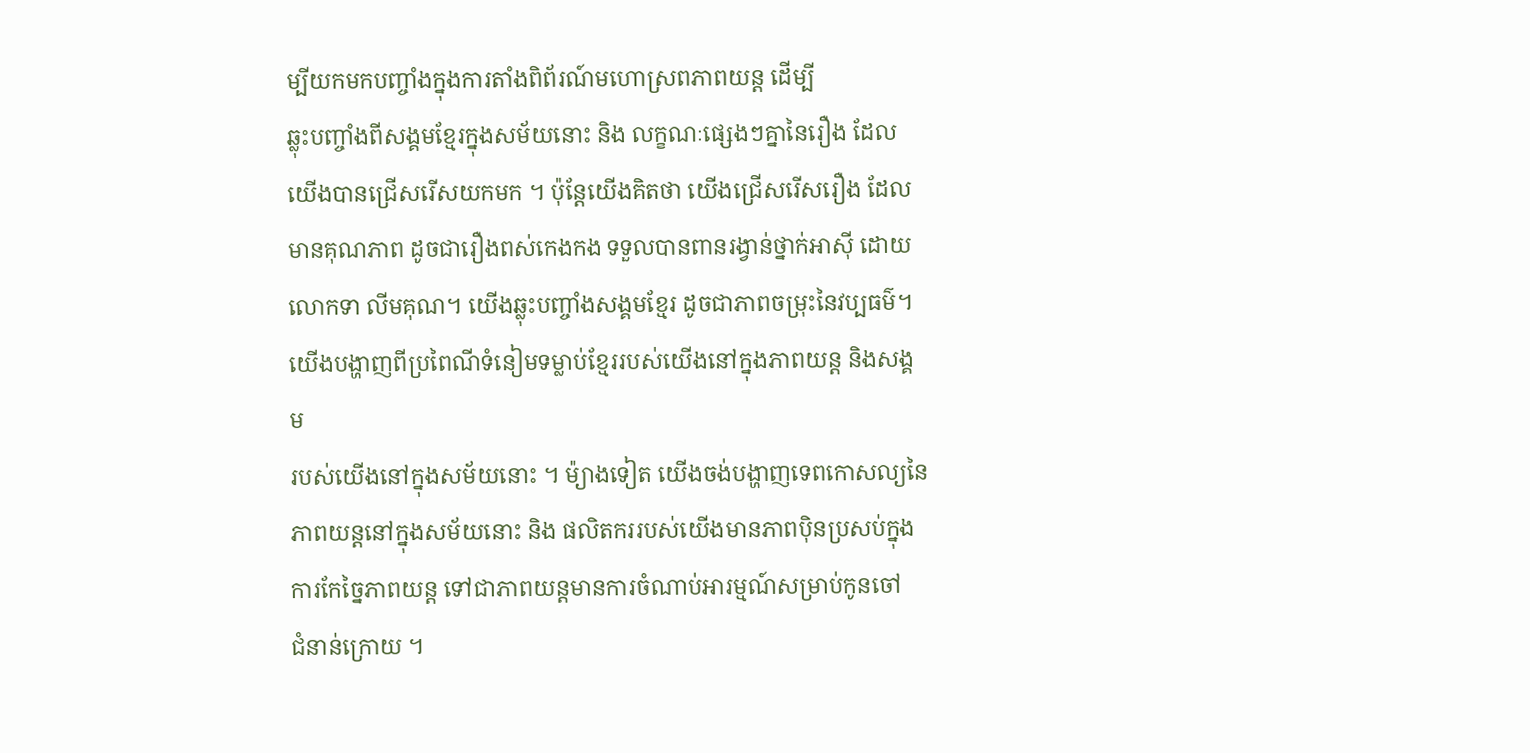ម្បីយកមកបញ្ចាំងក្នុងការតាំងពិព័រណ៍មហោស្រពភាពយន្ត ដើម្បី
ឆ្លុះបញ្ចាំងពីសង្គមខ្មែរក្នុងសម័យនោះ និង លក្ខណៈផ្សេងៗគ្នានៃរឿង ដែល
យើងបានជ្រើសរើសយកមក ។ ប៉ុន្តែយើងគិតថា យើងជ្រើសរើសរឿង ដែល
មានគុណភាព ដូចជារឿងពស់កេងកង ទទួលបានពានរង្វាន់ថ្នាក់អាស៊ី ដោយ
លោកទា លីមគុណ។ យើងឆ្លុះបញ្ចាំងសង្គមខ្មែរ ដូចជាភាពចម្រុះនៃវប្បធម៌។
យើងបង្ហាញពីប្រពៃណីទំនៀមទម្លាប់ខ្មែររបស់យើងនៅក្នុងភាពយន្ត និងសង្គម
របស់យើងនៅក្នុងសម័យនោះ ។ ម៉្យាងទៀត យើងចង់បង្ហាញទេពកោសល្យនៃ
ភាពយន្តនៅក្នុងសម័យនោះ និង ផលិតកររបស់យើងមានភាពប៉ិនប្រសប់ក្នុង
ការកែច្នៃភាពយន្ត ទៅជាភាពយន្តមានការចំណាប់អារម្មណ៍សម្រាប់កូនចៅ
ជំនាន់ក្រោយ ។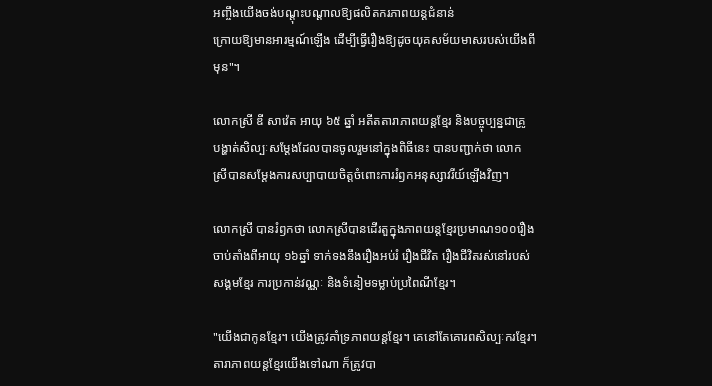អញ្ចឹងយើងចង់បណ្តុះបណ្តាលឱ្យផលិតករភាពយន្តជំនាន់
ក្រោយឱ្យមានអារម្មណ៍ឡើង ដើម្បីធ្វើរឿងឱ្យដូចយុគសម័យមាសរបស់យើងពី
មុន"។

លោកស្រី ឌី សាវ៉េត អាយុ ៦៥ ឆ្នាំ អតីតតារាភាពយន្តខ្មែរ និងបច្ចុប្បន្នជាគ្រូ
បង្ហាត់សិល្បៈសម្តែងដែលបានចូលរួមនៅក្នុងពិធីនេះ បានបញ្ជាក់ថា លោក
ស្រីបានសម្តែងការសប្បាបាយចិត្តចំពោះការរំឭកអនុស្សាវរីយ៍ឡើងវិញ។

លោកស្រី បានរំឭកថា លោកស្រីបានដើរតួក្នុងភាពយន្តខ្មែរប្រមាណ១០០រឿង
ចាប់តាំងពីអាយុ ១៦ឆ្នាំ ទាក់ទងនឹងរឿងអប់រំ រឿងជីវិត រឿងជីវិតរស់នៅរបស់
សង្គមខ្មែរ ការប្រកាន់វណ្ណៈ និងទំនៀមទម្លាប់ប្រពៃណីខ្មែរ។

"យើងជាកូនខ្មែរ។ យើងត្រូវគាំទ្រភាពយន្តខ្មែរ។ គេនៅតែគោរពសិល្បៈករខ្មែរ។
តារាភាពយន្តខ្មែរយើងទៅណា ក៏ត្រូវបា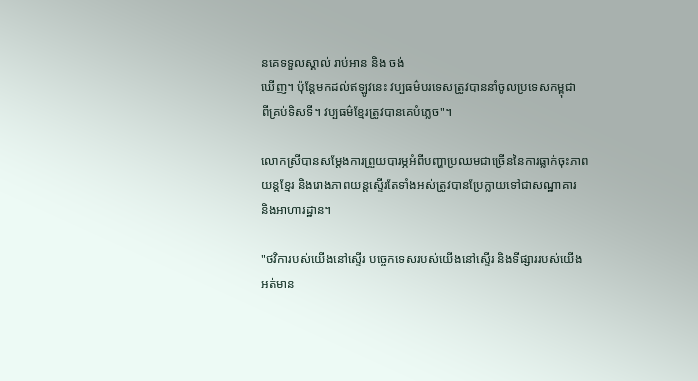នគេទទួលស្គាល់ រាប់អាន និង ចង់
ឃើញ។ ប៉ុន្តែមកដល់ឥឡូវនេះ វប្បធម៌បរទេសត្រូវបាននាំចូលប្រទេសកម្ពុជា
ពីគ្រប់ទិសទី។ វប្បធម៌ខ្មែរត្រូវបានគេបំភ្លេច"។

លោកស្រីបានសម្តែងការព្រួយបារម្ភអំពីបញ្ហាប្រឈមជាច្រើននៃការធ្លាក់ចុះភាព
យន្តខ្មែរ និងរោងភាពយន្តស្ទើរតែទាំងអស់ត្រូវបានប្រែក្លាយទៅជាសណ្ឋាគារ
និងអាហារដ្ឋាន។

"ថវិការបស់យើងនៅស្ទើរ បច្ចេកទេសរបស់យើងនៅស្ទើរ និងទីផ្សាររបស់យើង
អត់មាន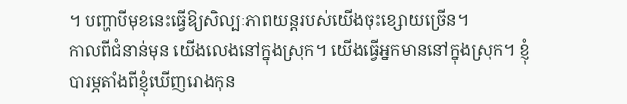។ បញ្ហាបីមុខនេះធ្វើឱ្យសិល្បៈភាពយន្តរបស់យើងចុះខ្សោយច្រើន។
កាលពីជំនាន់មុន យើងលេងនៅក្នុងស្រុក។ យើងធ្វើអ្នកមាននៅក្នុងស្រុក។ ខ្ញុំ
បារម្ភតាំងពីខ្ញុំឃើញរោងកុន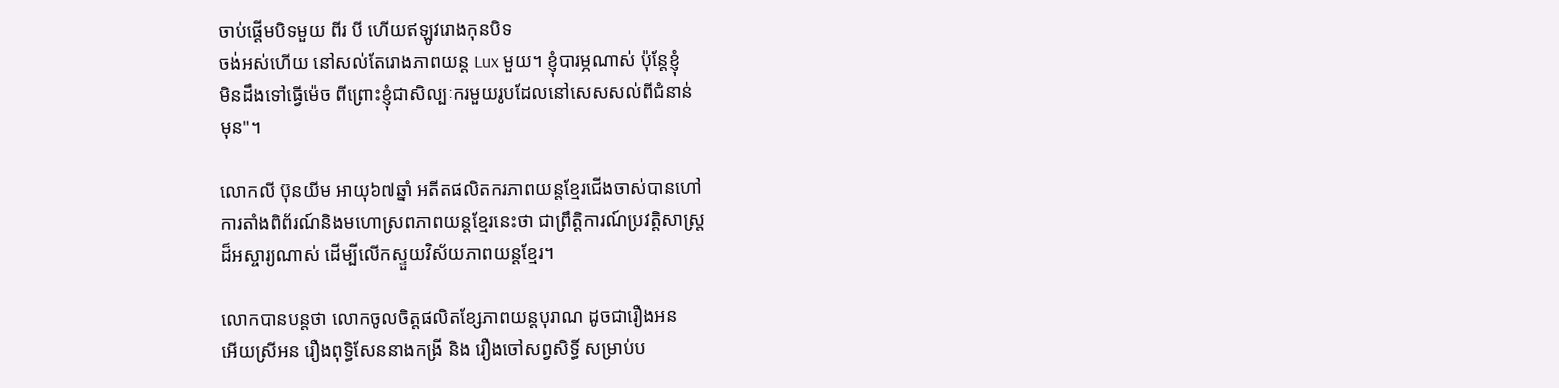ចាប់ផ្តើមបិទមួយ ពីរ បី ហើយឥឡូវរោងកុនបិទ
ចង់អស់ហើយ នៅសល់តែរោងភាពយន្ត Lux មួយ។ ខ្ញុំបារម្ភណាស់ ប៉ុន្តែខ្ញុំ
មិនដឹងទៅធ្វើម៉េច ពីព្រោះខ្ញុំជាសិល្បៈករមួយរូបដែលនៅសេសសល់ពីជំនាន់
មុន"។

លោកលី ប៊ុនយីម អាយុ៦៧ឆ្នាំ អតីតផលិតករភាពយន្តខ្មែរជើងចាស់បានហៅ
ការតាំងពិព័រណ៍និងមហោស្រពភាពយន្តខ្មែរនេះថា ជាព្រឹត្តិការណ៍ប្រវត្តិសាស្ត្រ
ដ៏អស្ចារ្យណាស់ ដើម្បីលើកស្ទួយវិស័យភាពយន្តខ្មែរ។

លោកបានបន្តថា លោកចូលចិត្តផលិតខ្សែភាពយន្តបុរាណ ដូចជារឿងអន
អើយស្រីអន រឿងពុទ្ធិសែននាងកង្រី និង រឿងចៅសព្វសិទ្ធិ៍ សម្រាប់ប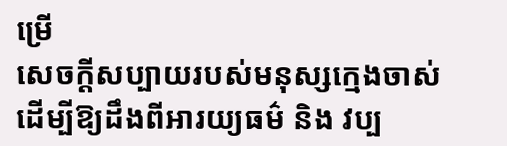ម្រើ
សេចក្តីសប្បាយរបស់មនុស្សក្មេងចាស់ ដើម្បីឱ្យដឹងពីអារយ្យធម៌ និង វប្ប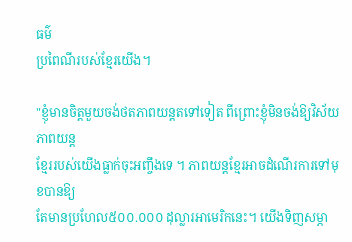ធម៌
ប្រពៃណីរបស់ខ្មែរយើង។

"ខ្ញុំមានចិត្តមួយចង់ថតភាពយន្តតទៅទៀត ពីព្រោះខ្ញុំមិនចង់ឱ្យវិស័យភាពយន្ត
ខ្មែររបស់យើងធ្លាក់ចុះអញ្ចឹងទេ ។ ភាពយន្តខ្មែរអាចដំណើរការទៅមុខបានឱ្យ
តែមានប្រហែល៥០០.០០០ ដុល្លារអាមេរិកនេះ។ យើងទិញសម្ភា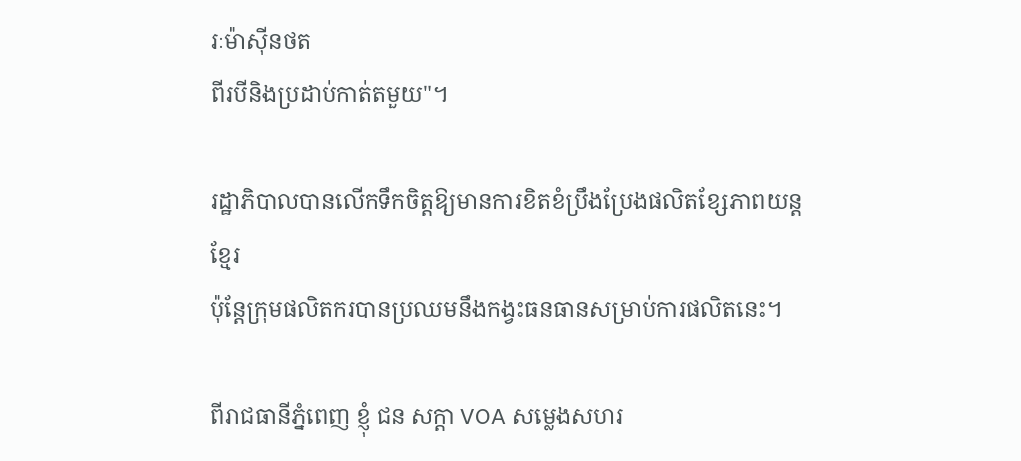រៈម៉ាស៊ីនថត
ពីរបីនិងប្រដាប់កាត់តមួយ"។

រដ្ឋាភិបាលបានលើកទឹកចិត្តឱ្យមានការខិតខំប្រឹងប្រែងផលិតខ្សែភាពយន្តខ្មែរ
ប៉ុន្តែក្រុមផលិតករបានប្រឈមនឹងកង្វះធនធានសម្រាប់ការផលិតនេះ។

ពីរាជធានីភ្នំពេញ ខ្ញុំ ជន សក្តា VOA សម្លេងសហរ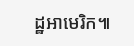ដ្ឋអាមេរិក៕